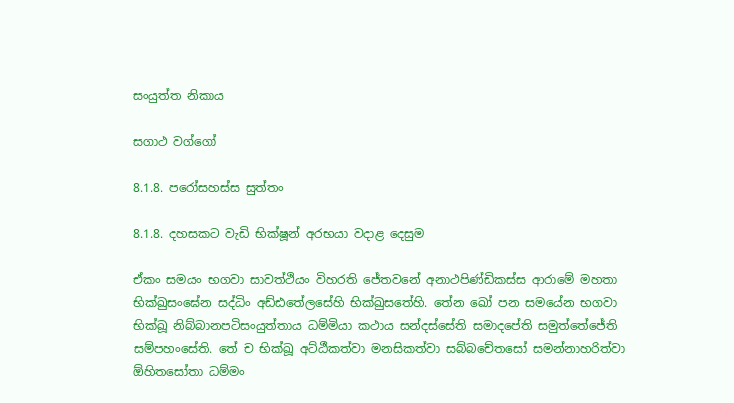සංයුත්ත නිකාය

සගාථ වග්ගෝ

8.1.8. පරෝසහස්ස සුත්තං

8.1.8. දහසකට වැඩි භික්ෂූන් අරභයා වදාළ දෙසුම

ඒකං සමයං භගවා සාවත්‌ථියං විහරති ජේතවනේ අනාථපිණ්‌ඩිකස්‌ස ආරාමේ මහතා භික්‌ඛුසං‌ඝේන සද්‌ධිං අඩ්ඪතේලසේහි භික්‌ඛුසතේහි. තේන ඛෝ පන සමයේන භගවා භික්‌ඛූ නිබ්‌බානපටිසංයුත්‌තාය ධම්‌මියා කථාය සන්‌දස්‌සේති සමාදපේති සමුත්‌තේජේති සම්‌පහංසේති. තේ ච භික්‌ඛූ අට්‌ඨීකත්‌වා මනසිකත්‌වා සබ්‌බචේතසෝ සමන්‌නාහරිත්‌වා ඕහිතසෝතා ධම්‌මං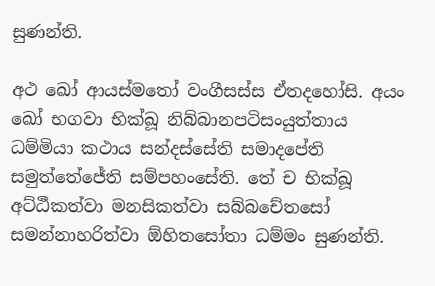සුණන්‌ති.

අථ ඛෝ ආයස්මතෝ වංගීසස්‌ස ඒතදහෝසි. අයං ඛෝ භගවා භික්‌ඛූ නිබ්‌බානපටිසංයුත්‌තාය ධම්‌මියා කථාය සන්‌දස්‌සේති සමාදපේති සමුත්‌තේජේති සම්‌පහංසේති. තේ ච භික්‌ඛූ අට්‌ඨීකත්‌වා මනසිකත්‌වා සබ්‌බචේතසෝ සමන්‌නාහරිත්‌වා ඕහිතසෝතා ධම්‌මං සුණන්‌ති.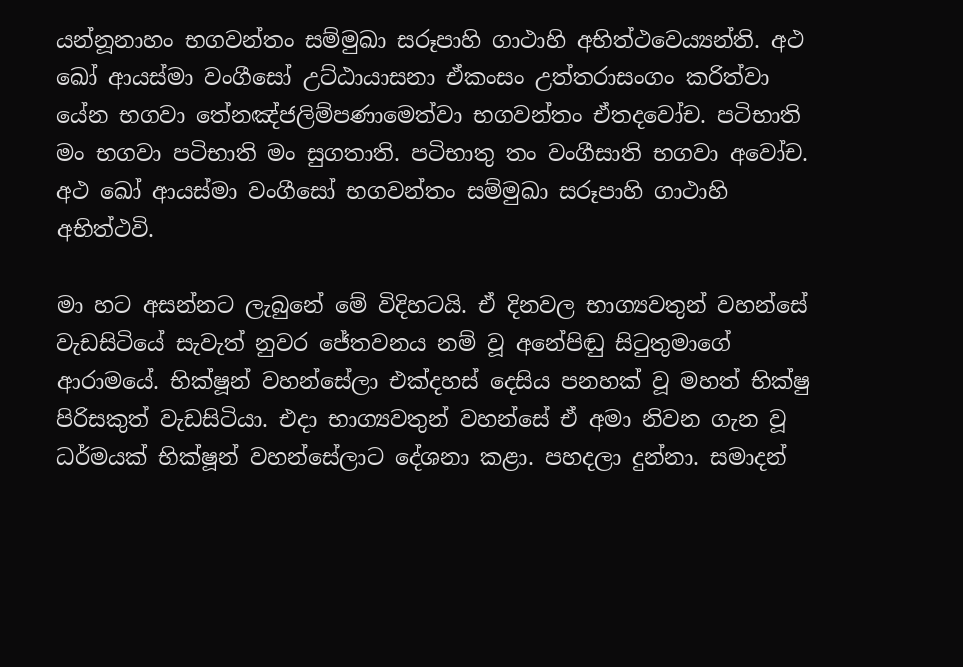යන්නූනාහං භගවන්‌තං සම්‌මුඛා සරූපාහි ගාථාහි අභිත්‌ථවෙය්‍යන්‌ති. අථ ඛෝ ආයස්‌මා වංගීසෝ උට්‌ඨායාසනා ඒකංසං උත්‌තරාසං‌ගං කරිත්‌වා යේන භගවා තේනඤ්‌ජලිම්පණාමෙත්‌වා භගවන්‌තං ඒතදවෝච. පටිභාති මං භගවා පටිභාති මං සුගතාති. පටිභාතු තං වංගීසාති භගවා අවෝච. අථ ඛෝ ආයස්‌මා වංගීසෝ භගවන්‌තං සම්‌මුඛා සරූපාහි ගාථාහි අභිත්‌ථවි.

මා හට අසන්නට ලැබුනේ මේ විදිහටයි. ඒ දිනවල භාග්‍යවතුන් වහන්සේ වැඩසිටියේ සැවැත් නුවර ජේතවනය නම් වූ අනේපිඬු සිටුතුමාගේ ආරාමයේ. භික්ෂූන් වහන්සේලා එක්දහස් දෙසිය පනහක් වූ මහත් භික්ෂු පිරිසකුත් වැඩසිටියා. එදා භාග්‍යවතුන් වහන්සේ ඒ අමා නිවන ගැන වූ ධර්මයක් භික්ෂූන් වහන්සේලාට දේශනා කළා. පහදලා දුන්නා. සමාදන්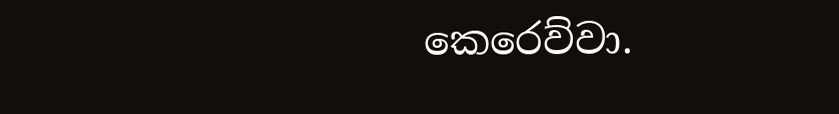කෙරෙව්වා.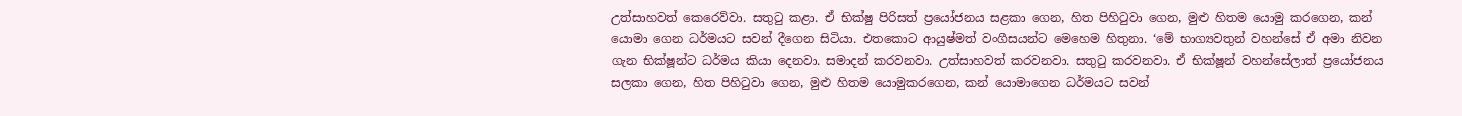උත්සාහවත් කෙරෙව්වා. සතුටු කළා. ඒ භික්ෂු පිරිසත් ප්‍රයෝජනය සළකා ගෙන, හිත පිහිටුවා ගෙන, මුළු හිතම යොමු කරගෙන, කන් යොමා ගෙන ධර්මයට සවන් දීගෙන සිටියා. එතකොට ආයුෂ්මත් වංගීසයන්ට මෙහෙම හිතුනා. ‘මේ භාග්‍යවතුන් වහන්සේ ඒ අමා නිවන ගැන භික්ෂූන්ට ධර්මය කියා දෙනවා. සමාදන් කරවනවා. උත්සාහවත් කරවනවා. සතුටු කරවනවා. ඒ භික්ෂූන් වහන්සේලාත් ප්‍රයෝජනය සලකා ගෙන, හිත පිහිටුවා ගෙන, මුළු හිතම යොමුකරගෙන, කන් යොමාගෙන ධර්මයට සවන්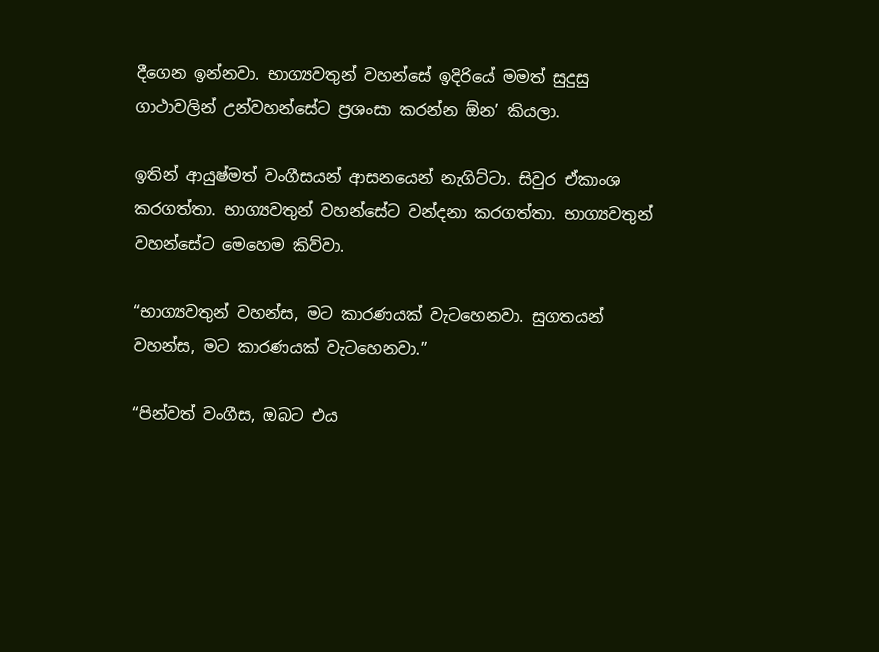දීගෙන ඉන්නවා. භාග්‍යවතුන් වහන්සේ ඉදිරියේ මමත් සුදුසු ගාථාවලින් උන්වහන්සේට ප්‍රශංසා කරන්න ඕන’ කියලා.

ඉතින් ආයුෂ්මත් වංගීසයන් ආසනයෙන් නැගිට්ටා. සිවුර ඒකාංශ කරගත්තා. භාග්‍යවතුන් වහන්සේට වන්දනා කරගත්තා. භාග්‍යවතුන් වහන්සේට මෙහෙම කිව්වා.

“භාග්‍යවතුන් වහන්ස, මට කාරණයක් වැටහෙනවා. සුගතයන් වහන්ස, මට කාරණයක් වැටහෙනවා.”

“පින්වත් වංගීස, ඔබට එය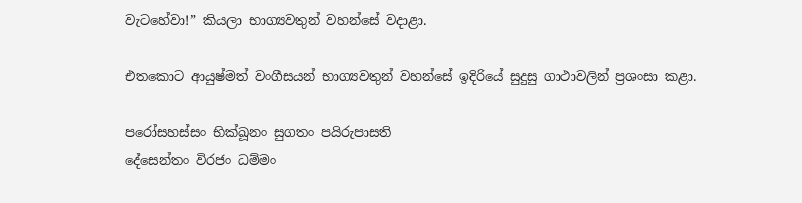වැටහේවා!” කියලා භාග්‍යවතුන් වහන්සේ වදාළා.

එතකොට ආයුෂ්මත් වංගීසයන් භාග්‍යවතුන් වහන්සේ ඉදිරියේ සුදුසු ගාථාවලින් ප්‍රශංසා කළා.

පරෝසහස්‌සං භික්‌ඛූනං සුගතං පයිරුපාසති
දේසෙන්‌තං විරජං ධම්‌මං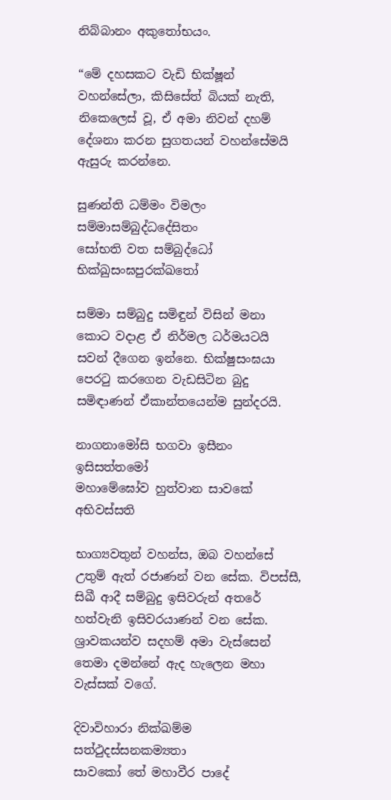නිබ්‌බානං අකුතෝභයං.

“මේ දහසකට වැඩි භික්ෂූන් වහන්සේලා, කිසිසේත් බියක් නැති, නිකෙලෙස් වූ, ඒ අමා නිවන් දහම් දේශනා කරන සුගතයන් වහන්සේමයි ඇසුරු කරන්නෙ.

සුණන්‌ති ධම්‌මං විමලං සම්‌මාසම්‌බුද්‌ධදේසිතං
සෝභති වත සම්‌බුද්ධෝ භික්‌ඛුසංඝපුරක්‌ඛතෝ

සම්මා සම්බුදු සමිඳුන් විසින් මනා කොට වදාළ ඒ නිර්මල ධර්මයටයි සවන් දීගෙන ඉන්නෙ. භික්ෂුසංඝයා පෙරටු කරගෙන වැඩසිටින බුදු සමිඳාණන් ඒකාන්තයෙන්ම සුන්දරයි.

නාගනාමෝසි භගවා ඉසීනං ඉසිසත්‌තමෝ
මහාමේඝෝව හුත්‌වාන සාවකේ අභිවස්‌සති

භාග්‍යවතුන් වහන්ස, ඔබ වහන්සේ උතුම් ඇත් රජාණන් වන සේක. විපස්සී, සිඛී ආදී සම්බුදු ඉසිවරුන් අතරේ හත්වැනි ඉසිවරයාණන් වන සේක. ශ්‍රාවකයන්ව සදහම් අමා වැස්සෙන් තෙමා දමන්නේ ඇද හැලෙන මහා වැස්සක් වගේ.

දිවාවිහාරා නික්‌ඛම්‌ම සත්‌ථුදස්‌සනකම්‍යතා
සාවකෝ තේ මහාවීර පාදේ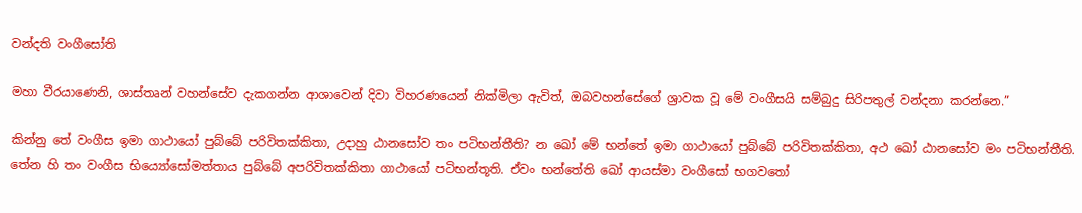වන්‌දති වංගීසෝති

මහා වීරයාණෙනි, ශාස්තෘන් වහන්සේව දැකගන්න ආශාවෙන් දිවා විහරණයෙන් නික්මිලා ඇවිත්, ඔබවහන්සේගේ ශ්‍රාවක වූ මේ වංගීසයි සම්බුදු සිරිපතුල් වන්දනා කරන්නෙ.”

කින්නු තේ වංගීස ඉමා ගාථායෝ පුබ්‌බේ පරිවිතක්‌කිතා, උදාහු ඨානසෝව තං පටිභන්‌තීති? න ඛෝ මේ භන්තේ ඉමා ගාථායෝ පුබ්‌බේ පරිවිතක්‌කිතා, අථ ඛෝ ඨානසෝව මං පටිභන්‌තීති. තේන හි තං වංගීස භිය්‍යෝසෝමත්‌තාය පුබ්‌බේ අපරිවිතක්‌කිතා ගාථායෝ පටිභන්‌තූති. ඒවං භන්තේති ඛෝ ආයස්‌මා වංගීසෝ භගවතෝ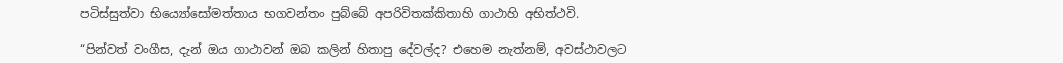පටිස්‌සුත්‌වා භිය්‍යෝසෝමත්‌තාය භගවන්‌තං පුබ්‌බේ අපරිවිතක්‌කිතාහි ගාථාහි අභිත්‌ථවි.

“පින්වත් වංගීස, දැන් ඔය ගාථාවන් ඔබ කලින් හිතාපු දේවල්ද? එහෙම නැත්නම්, අවස්ථාවලට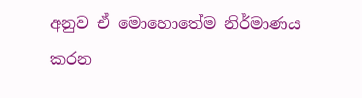අනුව ඒ මොහොතේම නිර්මාණය කරන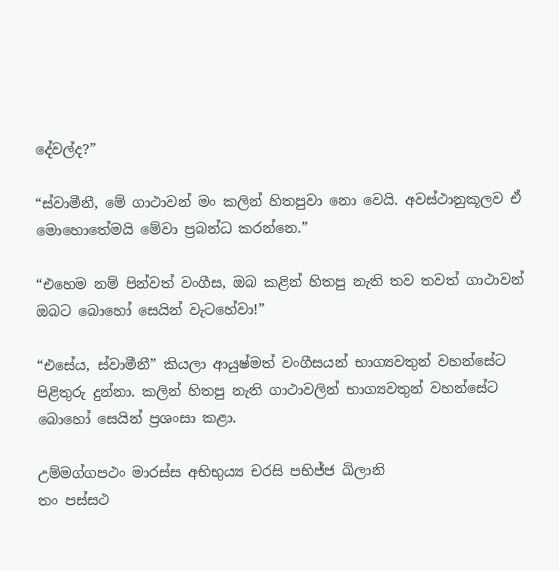දේවල්ද?”

“ස්වාමීනී, මේ ගාථාවන් මං කලින් හිතපුවා නො වෙයි. අවස්ථානුකූලව ඒ මොහොතේමයි මේවා ප්‍රබන්ධ කරන්නෙ.”

“එහෙම නම් පින්වත් වංගීස, ඔබ කළින් හිතපු නැති තව තවත් ගාථාවන් ඔබට බොහෝ සෙයින් වැටහේවා!”

“එසේය, ස්වාමීනී” කියලා ආයුෂ්මත් වංගීසයන් භාග්‍යවතුන් වහන්සේට පිළිතුරු දුන්නා. කලින් හිතපු නැති ගාථාවලින් භාග්‍යවතුන් වහන්සේට බොහෝ සෙයින් ප්‍රශංසා කළා.

උම්‌මග්‌ගපථං මාරස්‌ස අභිභුය්‍ය චරසි පභිජ්‌ජ ඛිලානි
තං පස්‌සථ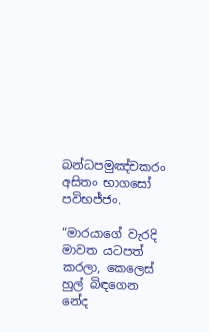බන්‌ධපමුඤ්‌චකරං අසිතං භාගසෝ පවිභජ්ජං.

“මාරයාගේ වැරදි මාවත යටපත් කරලා, කෙලෙස් හුල් බිඳගෙන නේද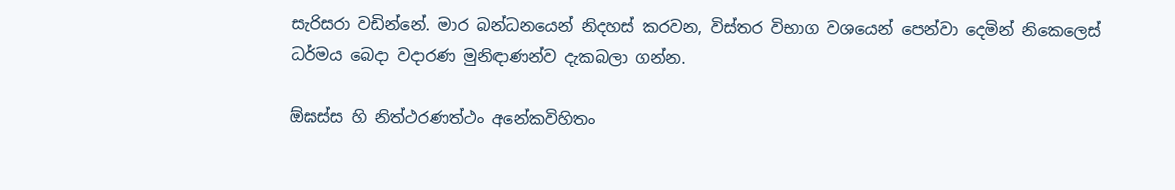සැරිසරා වඩින්නේ. මාර බන්ධනයෙන් නිදහස් කරවන, විස්තර විභාග වශයෙන් පෙන්වා දෙමින් නිකෙලෙස් ධර්මය බෙදා වදාරණ මුනිඳාණන්ව දැකබලා ගන්න.

ඕඝස්‌ස හි නිත්‌ථරණත්‌ථං අනේකවිහිතං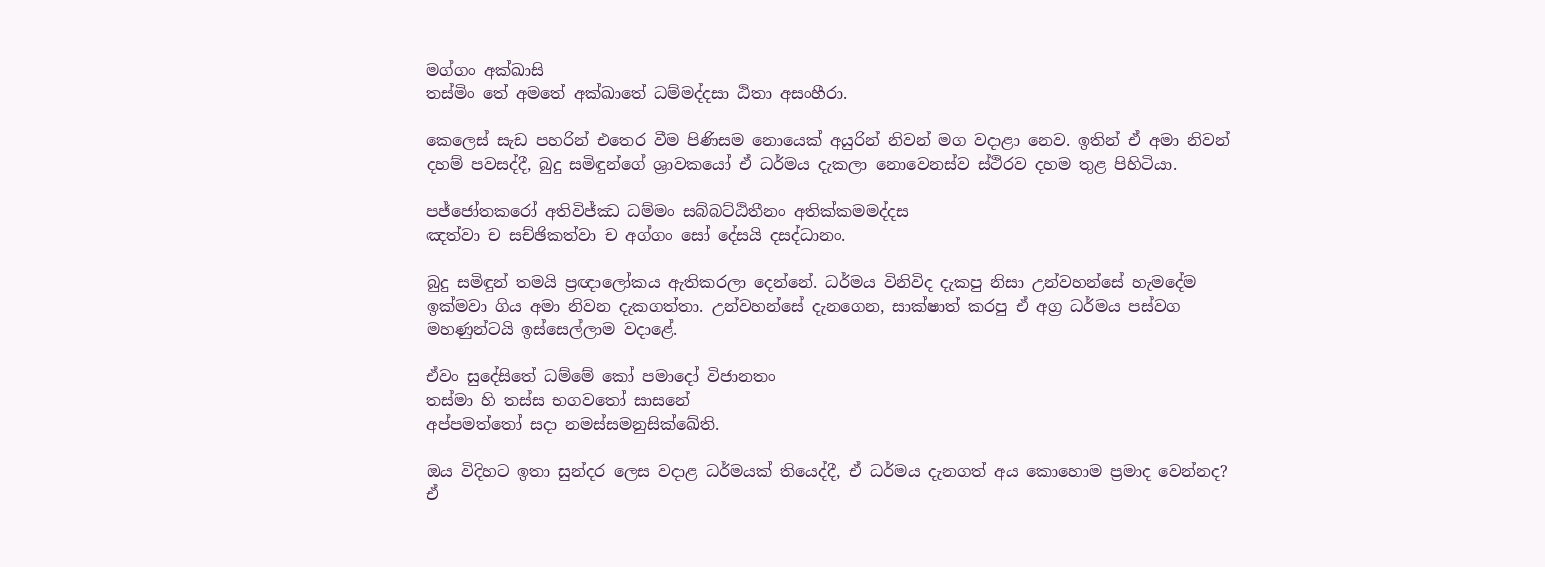මග්‌ගං අක්‌ඛාසි
තස්‌මිං තේ අමතේ අක්‌ඛාතේ ධම්‌මද්‌දසා ඨිතා අසංහීරා.

කෙලෙස් සැඩ පහරින් එතෙර වීම පිණිසම නොයෙක් අයුරින් නිවන් මග වදාළා නෙව. ඉතින් ඒ අමා නිවන් දහම් පවසද්දී, බුදු සමිඳුන්ගේ ශ්‍රාවකයෝ ඒ ධර්මය දැකලා නොවෙනස්ව ස්ථිරව දහම තුළ පිහිටියා.

පජ්‌ජෝතකරෝ අතිවිජ්‌ඣ ධම්මං සබ්‌බට්‌ඨිතීනං අතික්‌කමමද්‌දස
ඤත්‌වා ච සච්‌ඡිකත්‌වා ච අග්‌ගං සෝ දේසයි දසද්‌ධානං.

බුදු සමිඳුන් තමයි ප්‍රඥාලෝකය ඇතිකරලා දෙන්නේ. ධර්මය විනිවිද දැකපු නිසා උන්වහන්සේ හැමදේම ඉක්මවා ගිය අමා නිවන දැකගත්තා. උන්වහන්සේ දැනගෙන, සාක්ෂාත් කරපු ඒ අග්‍ර ධර්මය පස්වග මහණුන්ටයි ඉස්සෙල්ලාම වදාළේ.

ඒවං සුදේසිතේ ධම්මේ කෝ පමාදෝ විජානතං
තස්‌මා හි තස්‌ස භගවතෝ සාසනේ
අප්පමත්තෝ සදා නමස්‌සමනුසික්ඛේති.

ඔය විදිහට ඉතා සුන්දර ලෙස වදාළ ධර්මයක් තියෙද්දී, ඒ ධර්මය දැනගත් අය කොහොම ප්‍රමාද වෙන්නද? ඒ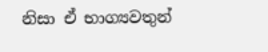නිසා ඒ භාග්‍යවතුන්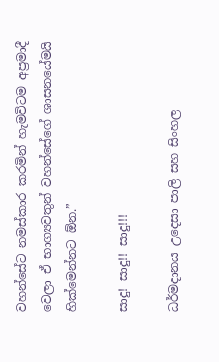වහන්සේට නමස්කාර කරමින් හැමවිටම අප්‍රමාදී වෙලා ඒ භාග්‍යවතුන් වහන්සේගේ ශාසනයේමයි හික්මෙන්නට ඕන.”

සාදු! සාදු!! සාදු!!!

ධර්මදානය උදෙසා පාලි සහ සිංහල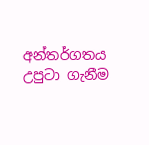අන්තර්ගතය උපුටා ගැනීම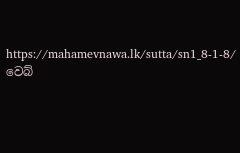https://mahamevnawa.lk/sutta/sn1_8-1-8/ වෙබ්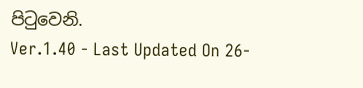පිටුවෙනි.
Ver.1.40 - Last Updated On 26-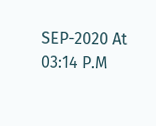SEP-2020 At 03:14 P.M